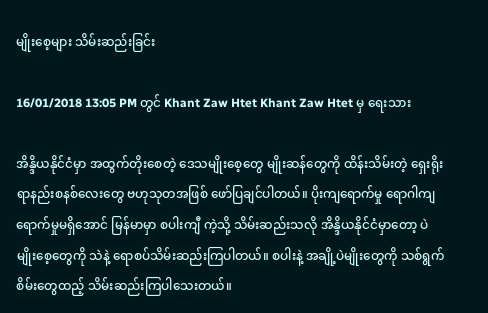မျိုးစေ့များ သိမ်းဆည်းခြင်း

16/01/2018 13:05 PM တွင် Khant Zaw Htet Khant Zaw Htet မှ ရေးသား

အိန္ဒိယနိုင်ငံမှာ အထွက်တိုးစေတဲ့ ဒေသမျိုးစေ့တွေ မျိုးဆန်တွေကို ထိန်းသိမ်းတဲ့ ရှေးရိုးရာနည်းစနစ်လေးတွေ ဗဟုသုတအဖြစ် ဖော်ပြချင်ပါတယ်။ ပိုးကျရောက်မှု ရောဂါကျရောက်မှုမရှိအောင် မြန်မာမှာ စပါးကျီ ကဲ့သို့ သိမ်းဆည်းသလို အိန္ဒိယနိုင်ငံမှာတော့ ပဲမျိုးစေ့တွေကို သဲနဲ့ ရောစပ်သိမ်းဆည်းကြပါတယ်။ စပါးနဲ့ အချို့ပဲမျိုးတွေကို သစ်ရွက်စိမ်းတွေထည့် သိမ်းဆည်းကြပါသေးတယ်။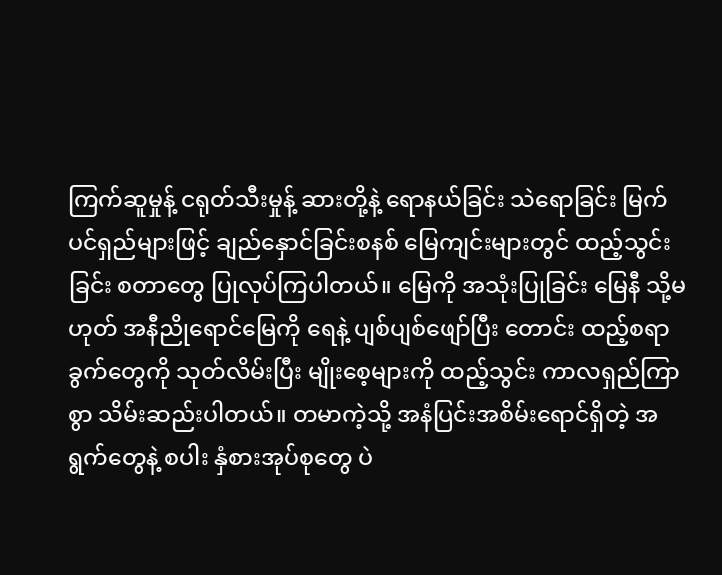ကြက်ဆူမှုန့် ငရုတ်သီးမှုန့် ဆားတို့နဲ့ ရောနယ်ခြင်း သဲရောခြင်း မြက်ပင်ရှည်များဖြင့် ချည်နှောင်ခြင်းစနစ် မြေကျင်းများတွင် ထည့်သွင်းခြင်း စတာတွေ ပြုလုပ်ကြပါတယ်။ မြေကို အသုံးပြုခြင်း မြေနီ သို့မဟုတ် အနီညိုရောင်မြေကို ရေနဲ့ ပျစ်ပျစ်ဖျော်ပြီး တောင်း ထည့်စရာခွက်တွေကို သုတ်လိမ်းပြီး မျိုးစေ့များကို ထည့်သွင်း ကာလရှည်ကြာစွာ သိမ်းဆည်းပါတယ်။ တမာကဲ့သို့ အနံပြင်းအစိမ်းရောင်ရှိတဲ့ အရွက်တွေနဲ့ စပါး နှံစားအုပ်စုတွေ ပဲ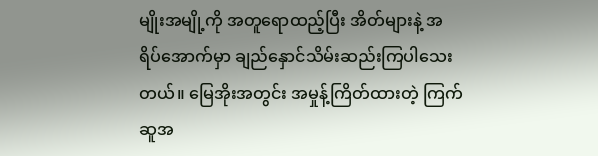မျိုးအမျို့ကို အတူရောထည့်ပြီး အိတ်များနဲ့ အရိပ်အောက်မှာ ချည်နှောင်သိမ်းဆည်းကြပါသေးတယ်။ မြေအိုးအတွင်း အမှုန့်ကြိတ်ထားတဲ့ ကြက်ဆူအ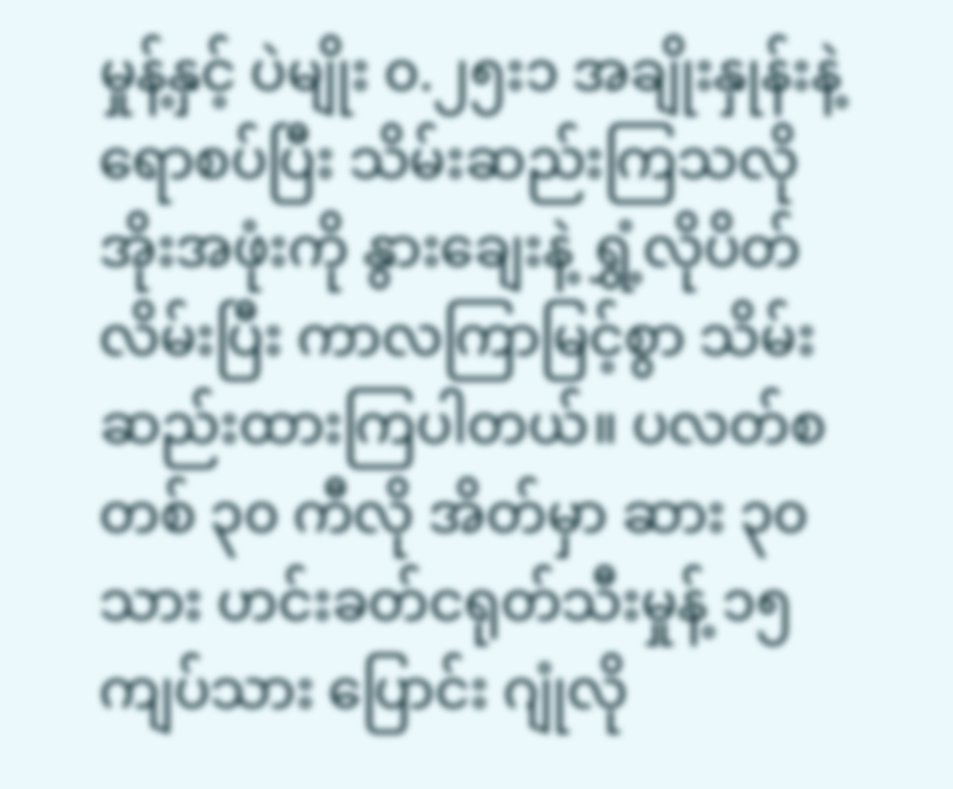မှုန့်နှင့် ပဲမျိုး ၀.၂၅း၁ အချိုးနှုန်းနဲ့ ရောစပ်ပြီး သိမ်းဆည်းကြသလို အိုးအဖုံးကို နွားချေးနဲ့ ရွှံ့လိုပိတ်လိမ်းပြီး ကာလကြာမြင့်စွာ သိမ်းဆည်းထားကြပါတယ်။ ပလတ်စတစ် ၃၀ ကီလို အိတ်မှာ ဆား ၃၀ သား ဟင်းခတ်ငရုတ်သီးမှုန့် ၁၅ ကျပ်သား ပြောင်း ဂျုံလို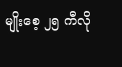မျိုးစေ့ ၂၅ ကီလို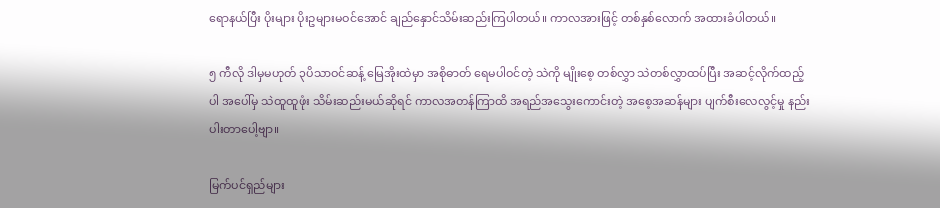ရောနယ်ပြီး ပိုးများ ပိုးဥများမဝင်အောင် ချည်နှောင်သိမ်းဆည်းကြပါတယ်။ ကာလအားဖြင့် တစ်နှစ်လောက် အထားခံပါတယ်။

၅ ကီလို ဒါမှမဟုတ် ၃ပိသာဝင်ဆန့် မြေအိုးထဲမှာ အစိုဓာတ် ရေမပါဝင်တဲ့ သဲကို မျိုးစေ့ တစ်လွှာ သဲတစ်လွှာထပ်ပြီး အဆင့်လိုက်ထည့်ပါ အပေါ်မှ သဲထူထူဖုံး သိမ်းဆည်းမယ်ဆိုရင် ကာလအတန်ကြာထိ အရည်အသွေးကောင်းတဲ့ အစေ့အဆန်များ ပျက်စီးလေလွင့်မှု နည်းပါးတာပေါ့ဗျာ။

မြက်ပင်ရှည်များ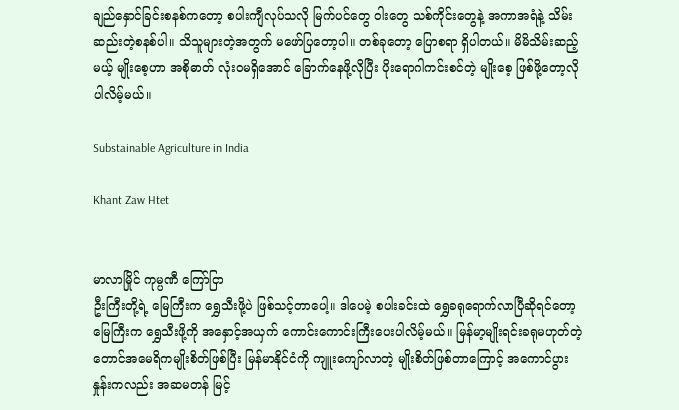ချည်နှောင်ခြင်းစနစ်ကတော့ စပါးကျီလုပ်သလို မြက်ပင်တွေ ဝါးတွေ သစ်ကိုင်းတွေနဲ့ အကာအရံနဲ့ သိမ်းဆည်းတဲ့စနစ်ပါ။ သိသူများတဲ့အတွက် မဖော်ပြတော့ပါ။ တစ်ခုတော့ ပြောစရာ ရှိပါတယ်။ မိမိသိမ်းဆည့်မယ့် မျိုးစေ့ဟာ အစိုဓာတ် လုံးဝမရှိအောင် ခြောက်နေဖို့လိုပြီး ပိုးရောဂါကင်းစင်တဲ့ မျိုးစေ့ ဖြစ်ဖို့တော့လိုပါလိမ့်မယ်။

Substainable Agriculture in India

Khant Zaw Htet


မာလာမြိုင် ကုမ္ပဏီ ကြော်ငြာ
ဦးကြီးတို့ရဲ့ မြေကြီးက ရွှေသီးဖို့ပဲ ဖြစ်သင့်တာပေါ့။ ဒါပေမဲ့ စပါးခင်းထဲ ရွှေခရုရောက်လာပြီဆိုရင်တော့ မြေကြီးက ရွှေသီးဖို့ကို အနှောင့်အယှက် ကောင်းကောင်းကြီးပေးပါလိမ့်မယ်။ မြန်မာ့မျိုးရင်းခရုမဟုတ်တဲ့ တောင်အမေရိကမျိုးစိတ်ဖြစ်ပြီး မြန်မာနိုင်ငံကို ကျူးကျော်လာတဲ့ မျိုးစိတ်ဖြစ်တာကြောင့် အကောင်ပွားနှုန်းကလည်း အဆမတန် မြင့်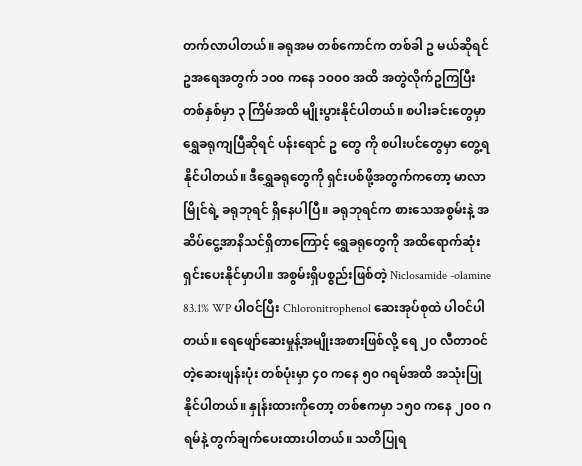တက်လာပါတယ်။ ခရုအမ တစ်ကောင်က တစ်ခါ ဥ မယ်ဆိုရင် ဥအရေအတွက် ၁၀၀ ကနေ ၁၀၀၀ အထိ အတွဲလိုက်ဥကြပြီး တစ်နှစ်မှာ ၃ ကြိမ်အထိ မျိုးပွားနိုင်ပါတယ်။ စပါးခင်းတွေမှာ ရွှေခရုကျပြီဆိုရင် ပန်းရောင် ဥ တွေ ကို စပါးပင်တွေမှာ တွေ့ရနိုင်ပါတယ်။ ဒီရွှေခရုတွေကို ရှင်းပစ်ဖို့အတွက်ကတော့ မာလာမြိုင်ရဲ့ ခရုဘုရင် ရှိနေပါပြီ။ ခရုဘုရင်က စားသေအစွမ်းနဲ့ အဆိပ်ငွေ့အာနိသင်ရှိတာကြောင့် ရွှေခရုတွေကို အထိရောက်ဆုံး ရှင်းပေးနိုင်မှာပါ။ အစွမ်းရှိပစ္စည်းဖြစ်တဲ့ Niclosamide -olamine 83.1% WP ပါဝင်ပြီး Chloronitrophenol ဆေးအုပ်စုထဲ ပါဝင်ပါတယ်။ ရေဖျော်ဆေးမှုန့်အမျိုးအစားဖြစ်လို့ ရေ ၂၀ လီတာဝင်တဲ့ဆေးဖျန်းပုံး တစ်ပုံးမှာ ၄၀ ကနေ ၅၀ ဂရမ်အထိ အသုံးပြုနိုင်ပါတယ်။ နှုန်းထားကိုတော့ တစ်ဧကမှာ ၁၅၀ ကနေ ၂၀၀ ဂရမ်နဲ့ တွက်ချက်ပေးထားပါတယ်။ သတိပြုရ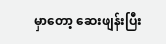မှာတော့ ဆေးဖျန်းပြီး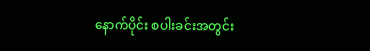နောက်ပိုင်း စပါးခင်းအတွင်း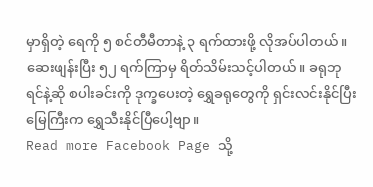မှာရှိတဲ့ ရေကို ၅ စင်တီမီတာနဲ့ ၃ ရက်ထားဖို့ လိုအပ်ပါတယ်။ ဆေးဖျန်းပြီး ၅၂ ရက်ကြာမှ ရိတ်သိမ်းသင့်ပါတယ်။ ခရုဘုရင်နဲ့ဆို စပါးခင်းကို ဒုက္ခပေးတဲ့ ရွှေခရုတွေကို ရှင်းလင်းနိုင်ပြီး မြေကြီးက ရွှေသီးနိုင်ပြီပေါ့ဗျာ။
Read more Facebook Page သို့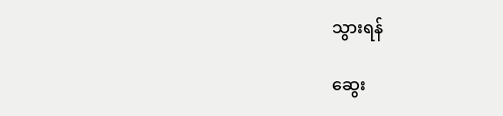သွားရန်

ဆွေး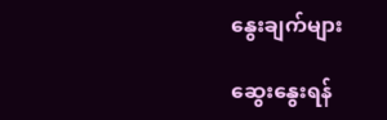နွေးချက်များ

ဆွေးနွေးရန်